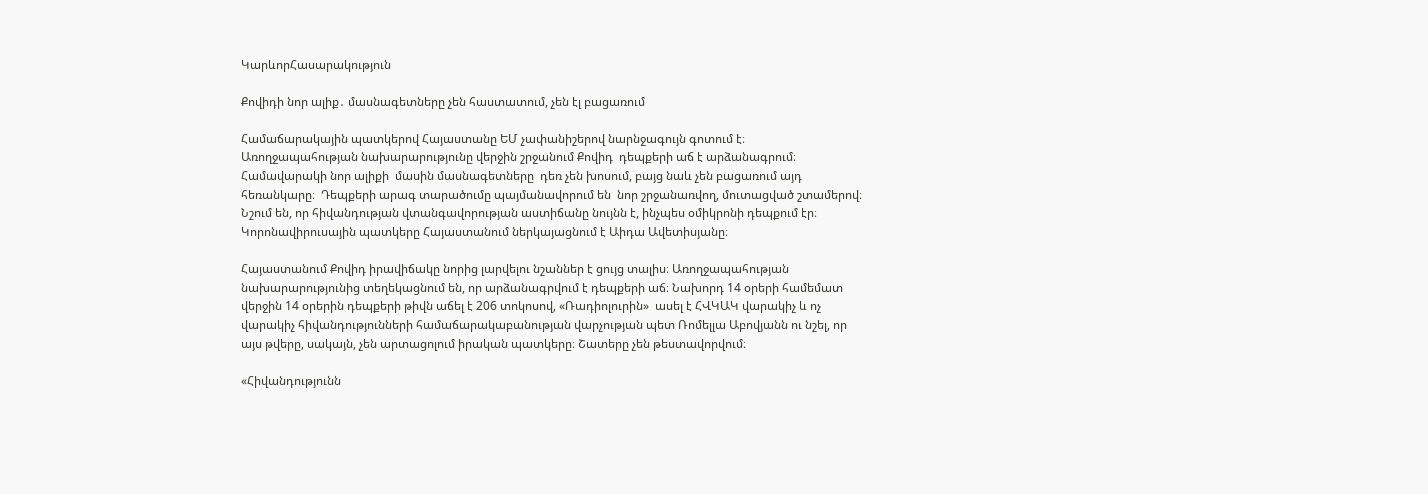ԿարևորՀասարակություն

Քովիդի նոր ալիք․ մասնագետները չեն հաստատում, չեն էլ բացառում

Համաճարակային պատկերով Հայաստանը ԵՄ չափանիշերով նարնջագույն գոտում է։ Առողջապահության նախարարությունը վերջին շրջանում Քովիդ  դեպքերի աճ է արձանագրում։  Համավարակի նոր ալիքի  մասին մասնագետները  դեռ չեն խոսում, բայց նաև չեն բացառում այդ հեռանկարը։  Դեպքերի արագ տարածումը պայմանավորում են  նոր շրջանառվող, մուտացված շտամերով։ Նշում են, որ հիվանդության վտանգավորության աստիճանը նույնն է, ինչպես օմիկրոնի դեպքում էր։ Կորոնավիրուսային պատկերը Հայաստանում ներկայացնում է Աիդա Ավետիսյանը։

Հայաստանում Քովիդ իրավիճակը նորից լարվելու նշաններ է ցույց տալիս։ Առողջապահության նախարարությունից տեղեկացնում են, որ արձանագրվում է դեպքերի աճ։ Նախորդ 14 օրերի համեմատ վերջին 14 օրերին դեպքերի թիվն աճել է 206 տոկոսով, «Ռադիոլուրին»  ասել է ՀՎԿԱԿ վարակիչ և ոչ վարակիչ հիվանդությունների համաճարակաբանության վարչության պետ Ռոմելլա Աբովյանն ու նշել, որ այս թվերը, սակայն, չեն արտացոլում իրական պատկերը։ Շատերը չեն թեստավորվում։

«Հիվանդությունն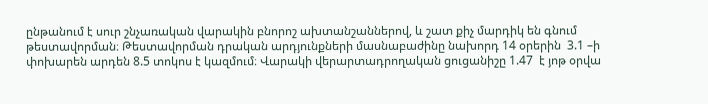ընթանում է սուր շնչառական վարակին բնորոշ ախտանշաններով, և շատ քիչ մարդիկ են գնում թեստավորման։ Թեստավորման դրական արդյունքների մասնաբաժինը նախորդ 14 օրերին  3.1 –ի փոխարեն արդեն 8.5 տոկոս է կազմում։ Վարակի վերարտադրողական ցուցանիշը 1.47  է յոթ օրվա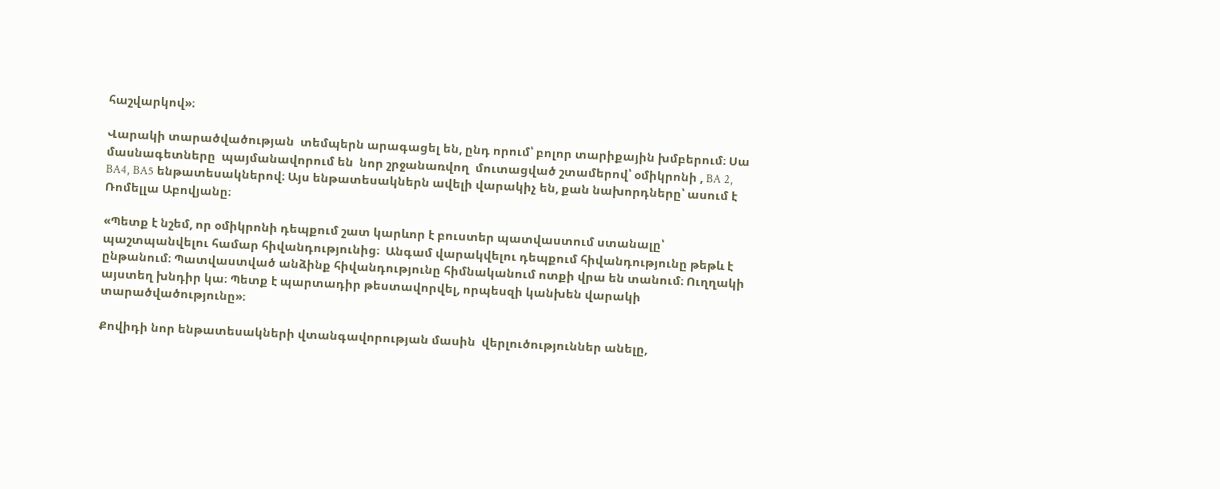հաշվարկով»։

Վարակի տարածվածության  տեմպերն արագացել են, ընդ որում՝ բոլոր տարիքային խմբերում։ Սա մասնագետները  պայմանավորում են  նոր շրջանառվող  մուտացված շտամերով՝ օմիկրոնի , BA 2, BA4, BA5 ենթատեսակներով։ Այս ենթատեսակներն ավելի վարակիչ են, քան նախորդները՝ ասում է Ռոմելլա Աբովյանը։

«Պետք է նշեմ, որ օմիկրոնի դեպքում շատ կարևոր է բուստեր պատվաստում ստանալը՝ պաշտպանվելու համար հիվանդությունից։  Անգամ վարակվելու դեպքում հիվանդությունը թեթև է ընթանում։ Պատվաստված անձինք հիվանդությունը հիմնականում ոտքի վրա են տանում։ Ուղղակի այստեղ խնդիր կա։ Պետք է պարտադիր թեստավորվել, որպեսզի կանխեն վարակի տարածվածությունը»։

Քովիդի նոր ենթատեսակների վտանգավորության մասին  վերլուծություններ անելը,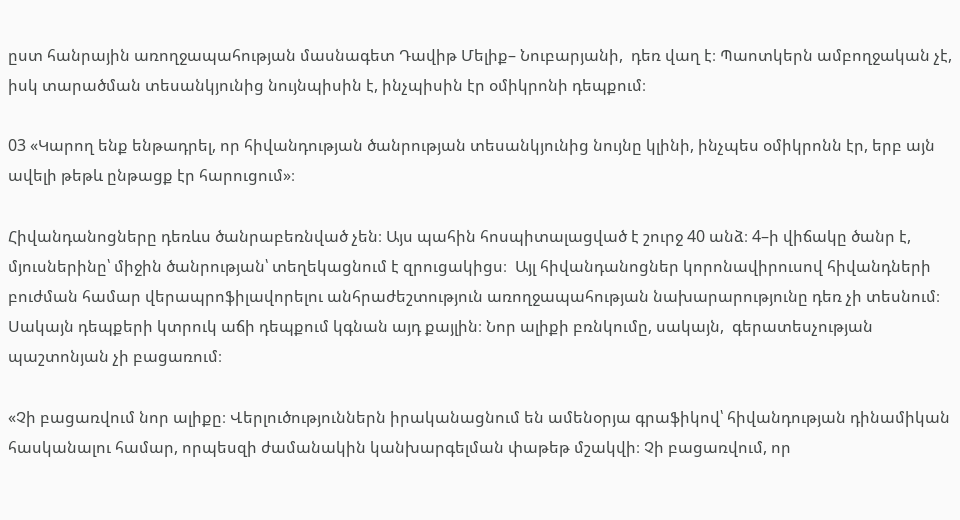ըստ հանրային առողջապահության մասնագետ Դավիթ Մելիք– Նուբարյանի,  դեռ վաղ է։ Պաոտկերն ամբողջական չէ, իսկ տարածման տեսանկյունից նույնպիսին է, ինչպիսին էր օմիկրոնի դեպքում։

03 «Կարող ենք ենթադրել, որ հիվանդության ծանրության տեսանկյունից նույնը կլինի, ինչպես օմիկրոնն էր, երբ այն ավելի թեթև ընթացք էր հարուցում»։

Հիվանդանոցները դեռևս ծանրաբեռնված չեն։ Այս պահին հոսպիտալացված է շուրջ 40 անձ։ 4–ի վիճակը ծանր է, մյուսներինը՝ միջին ծանրության՝ տեղեկացնում է զրուցակիցս։  Այլ հիվանդանոցներ կորոնավիրուսով հիվանդների բուժման համար վերապրոֆիլավորելու անհրաժեշտություն առողջապահության նախարարությունը դեռ չի տեսնում։ Սակայն դեպքերի կտրուկ աճի դեպքում կգնան այդ քայլին։ Նոր ալիքի բռնկումը, սակայն,  գերատեսչության պաշտոնյան չի բացառում։

«Չի բացառվում նոր ալիքը։ Վերլուծություններն իրականացնում են ամենօրյա գրաֆիկով՝ հիվանդության դինամիկան հասկանալու համար, որպեսզի ժամանակին կանխարգելման փաթեթ մշակվի։ Չի բացառվում, որ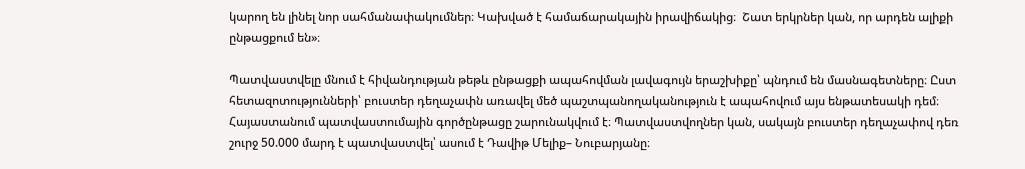կարող են լինել նոր սահմանափակումներ։ Կախված է համաճարակային իրավիճակից։  Շատ երկրներ կան, որ արդեն ալիքի ընթացքում են»։

Պատվաստվելը մնում է հիվանդության թեթև ընթացքի ապահովման լավագույն երաշխիքը՝ պնդում են մասնագետները։ Ըստ հետազոտությունների՝ բուստեր դեղաչափն առավել մեծ պաշտպանողականություն է ապահովում այս ենթատեսակի դեմ։ Հայաստանում պատվաստումային գործընթացը շարունակվում է։ Պատվաստվողներ կան, սակայն բուստեր դեղաչափով դեռ  շուրջ 50.000 մարդ է պատվաստվել՝ ասում է Դավիթ Մելիք– Նուբարյանը։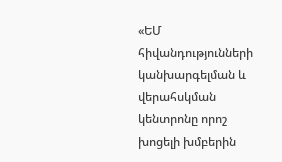«ԵՄ հիվանդությունների կանխարգելման և վերահսկման կենտրոնը որոշ խոցելի խմբերին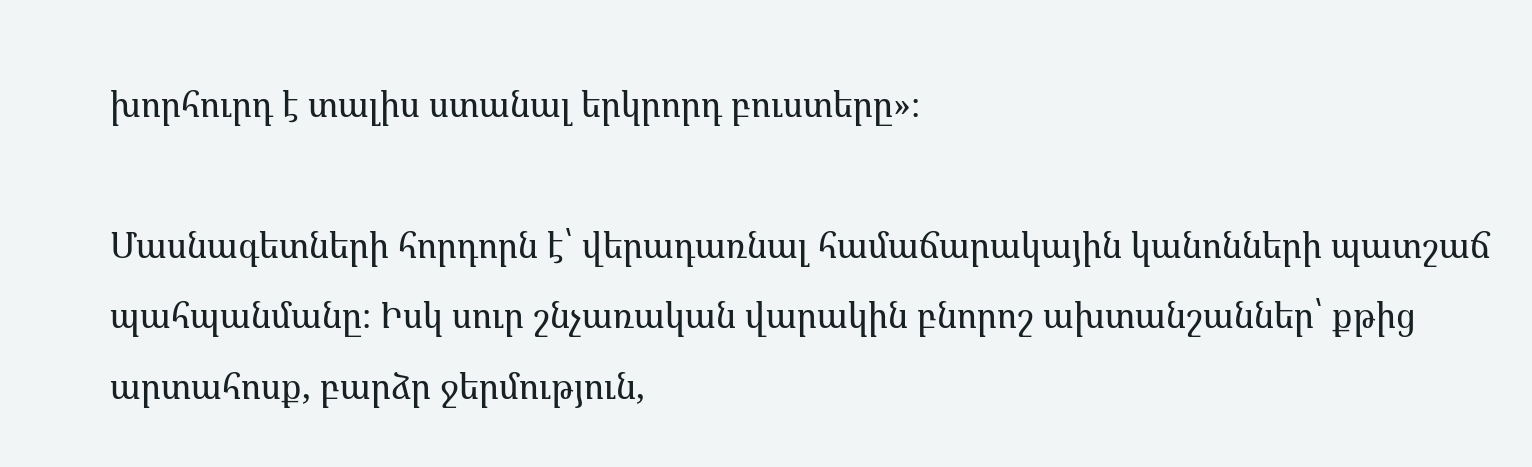խորհուրդ է տալիս ստանալ երկրորդ բուստերը»։

Մասնագետների հորդորն է՝ վերադառնալ համաճարակային կանոնների պատշաճ պահպանմանը։ Իսկ սուր շնչառական վարակին բնորոշ ախտանշաններ՝ քթից արտահոսք, բարձր ջերմություն,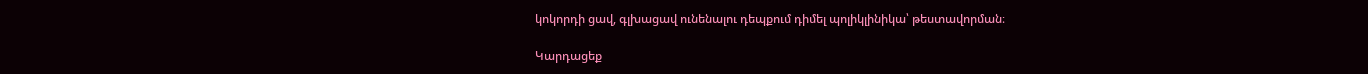կոկորդի ցավ, գլխացավ ունենալու դեպքում դիմել պոլիկլինիկա՝ թեստավորման։

Կարդացեք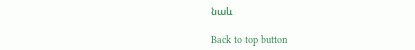նաև

Back to top button